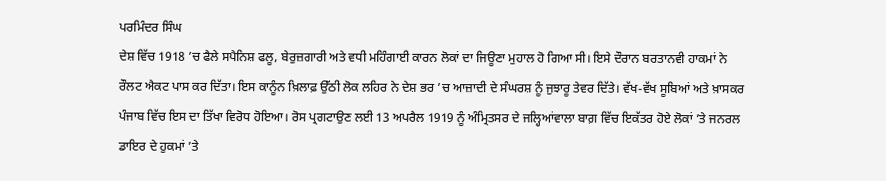ਪਰਮਿੰਦਰ ਸਿੰਘ
ਦੇਸ਼ ਵਿੱਚ 1918 ’ਚ ਫੈਲੇ ਸਪੈਨਿਸ਼ ਫਲੂ, ਬੇਰੁਜ਼ਗਾਰੀ ਅਤੇ ਵਧੀ ਮਹਿੰਗਾਈ ਕਾਰਨ ਲੋਕਾਂ ਦਾ ਜਿਊਣਾ ਮੁਹਾਲ ਹੋ ਗਿਆ ਸੀ। ਇਸੇ ਦੌਰਾਨ ਬਰਤਾਨਵੀ ਹਾਕਮਾਂ ਨੇ ਰੌਲਟ ਐਕਟ ਪਾਸ ਕਰ ਦਿੱਤਾ। ਇਸ ਕਾਨੂੰਨ ਖ਼ਿਲਾਫ਼ ਉੱਠੀ ਲੋਕ ਲਹਿਰ ਨੇ ਦੇਸ਼ ਭਰ ’ਚ ਆਜ਼ਾਦੀ ਦੇ ਸੰਘਰਸ਼ ਨੂੰ ਜੁਝਾਰੂ ਤੇਵਰ ਦਿੱਤੇ। ਵੱਖ-ਵੱਖ ਸੂਬਿਆਂ ਅਤੇ ਖ਼ਾਸਕਰ ਪੰਜਾਬ ਵਿੱਚ ਇਸ ਦਾ ਤਿੱਖਾ ਵਿਰੋਧ ਹੋਇਆ। ਰੋਸ ਪ੍ਰਗਟਾਉਣ ਲਈ 13 ਅਪਰੈਲ 1919 ਨੂੰ ਅੰਮ੍ਰਿਤਸਰ ਦੇ ਜਲ੍ਹਿਆਂਵਾਲਾ ਬਾਗ਼ ਵਿੱਚ ਇਕੱਤਰ ਹੋਏ ਲੋਕਾਂ ’ਤੇ ਜਨਰਲ ਡਾਇਰ ਦੇ ਹੁਕਮਾਂ ’ਤੇ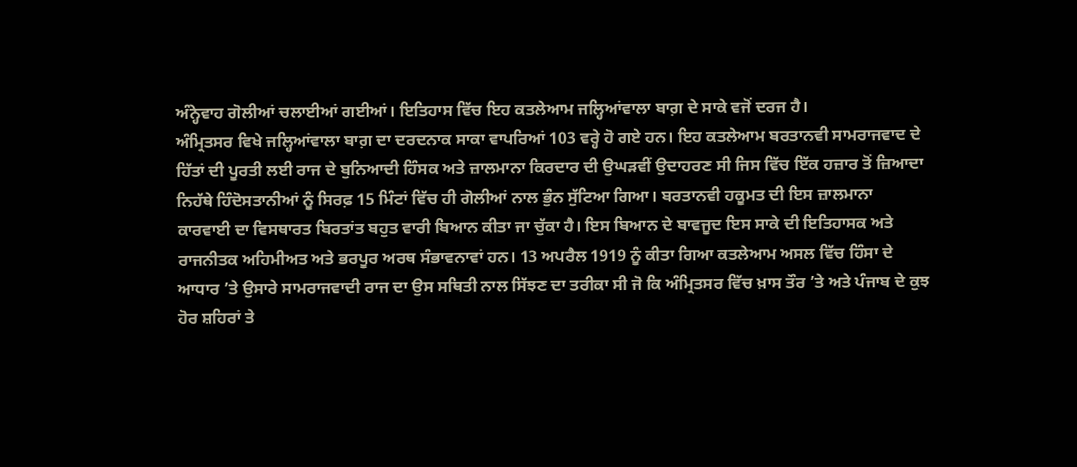ਅੰਨ੍ਹੇਵਾਹ ਗੋਲੀਆਂ ਚਲਾਈਆਂ ਗਈਆਂ। ਇਤਿਹਾਸ ਵਿੱਚ ਇਹ ਕਤਲੇਆਮ ਜਲ੍ਹਿਆਂਵਾਲਾ ਬਾਗ਼ ਦੇ ਸਾਕੇ ਵਜੋਂ ਦਰਜ ਹੈ।
ਅੰਮ੍ਰਿਤਸਰ ਵਿਖੇ ਜਲ੍ਹਿਆਂਵਾਲਾ ਬਾਗ਼ ਦਾ ਦਰਦਨਾਕ ਸਾਕਾ ਵਾਪਰਿਆਂ 103 ਵਰ੍ਹੇ ਹੋ ਗਏ ਹਨ। ਇਹ ਕਤਲੇਆਮ ਬਰਤਾਨਵੀ ਸਾਮਰਾਜਵਾਦ ਦੇ ਹਿੱਤਾਂ ਦੀ ਪੂਰਤੀ ਲਈ ਰਾਜ ਦੇ ਬੁਨਿਆਦੀ ਹਿੰਸਕ ਅਤੇ ਜ਼ਾਲਮਾਨਾ ਕਿਰਦਾਰ ਦੀ ਉਘੜਵੀਂ ਉਦਾਹਰਣ ਸੀ ਜਿਸ ਵਿੱਚ ਇੱਕ ਹਜ਼ਾਰ ਤੋਂ ਜ਼ਿਆਦਾ ਨਿਹੱਥੇ ਹਿੰਦੋਸਤਾਨੀਆਂ ਨੂੰ ਸਿਰਫ਼ 15 ਮਿੰਟਾਂ ਵਿੱਚ ਹੀ ਗੋਲੀਆਂ ਨਾਲ ਭੁੰਨ ਸੁੱਟਿਆ ਗਿਆ। ਬਰਤਾਨਵੀ ਹਕੂਮਤ ਦੀ ਇਸ ਜ਼ਾਲਮਾਨਾ ਕਾਰਵਾਈ ਦਾ ਵਿਸਥਾਰਤ ਬਿਰਤਾਂਤ ਬਹੁਤ ਵਾਰੀ ਬਿਆਨ ਕੀਤਾ ਜਾ ਚੁੱਕਾ ਹੈ। ਇਸ ਬਿਆਨ ਦੇ ਬਾਵਜੂਦ ਇਸ ਸਾਕੇ ਦੀ ਇਤਿਹਾਸਕ ਅਤੇ ਰਾਜਨੀਤਕ ਅਹਿਮੀਅਤ ਅਤੇ ਭਰਪੂਰ ਅਰਥ ਸੰਭਾਵਨਾਵਾਂ ਹਨ। 13 ਅਪਰੈਲ 1919 ਨੂੰ ਕੀਤਾ ਗਿਆ ਕਤਲੇਆਮ ਅਸਲ ਵਿੱਚ ਹਿੰਸਾ ਦੇ ਆਧਾਰ ’ਤੇ ਉਸਾਰੇ ਸਾਮਰਾਜਵਾਦੀ ਰਾਜ ਦਾ ਉਸ ਸਥਿਤੀ ਨਾਲ ਸਿੱਝਣ ਦਾ ਤਰੀਕਾ ਸੀ ਜੋ ਕਿ ਅੰਮ੍ਰਿਤਸਰ ਵਿੱਚ ਖ਼ਾਸ ਤੌਰ ’ਤੇ ਅਤੇ ਪੰਜਾਬ ਦੇ ਕੁਝ ਹੋਰ ਸ਼ਹਿਰਾਂ ਤੇ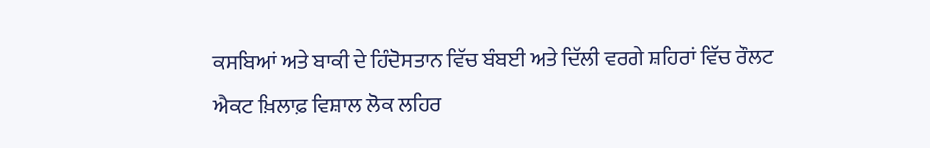ਕਸਬਿਆਂ ਅਤੇ ਬਾਕੀ ਦੇ ਹਿੰਦੋਸਤਾਨ ਵਿੱਚ ਬੰਬਈ ਅਤੇ ਦਿੱਲੀ ਵਰਗੇ ਸ਼ਹਿਰਾਂ ਵਿੱਚ ਰੌਲਟ ਐਕਟ ਖ਼ਿਲਾਫ਼ ਵਿਸ਼ਾਲ ਲੋਕ ਲਹਿਰ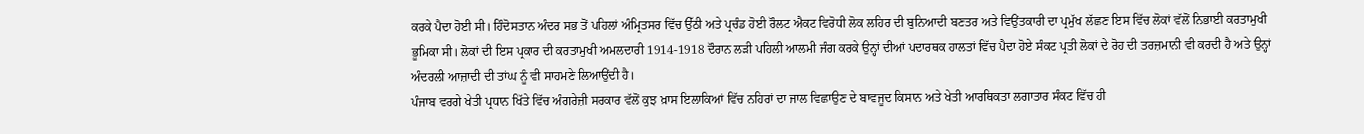ਕਰਕੇ ਪੈਦਾ ਹੋਈ ਸੀ। ਹਿੰਦੋਸਤਾਨ ਅੰਦਰ ਸਭ ਤੋਂ ਪਹਿਲਾਂ ਅੰਮ੍ਰਿਤਸਰ ਵਿੱਚ ਉੱਠੀ ਅਤੇ ਪ੍ਰਚੰਡ ਹੋਈ ਰੌਲਟ ਐਕਟ ਵਿਰੋਧੀ ਲੋਕ ਲਹਿਰ ਦੀ ਬੁਨਿਆਦੀ ਬਣਤਰ ਅਤੇ ਵਿਉਂਤਕਾਰੀ ਦਾ ਪ੍ਰਮੁੱਖ ਲੱਛਣ ਇਸ ਵਿੱਚ ਲੋਕਾਂ ਵੱਲੋਂ ਨਿਭਾਈ ਕਰਤਾਮੁਖੀ ਭੂਮਿਕਾ ਸੀ। ਲੋਕਾਂ ਦੀ ਇਸ ਪ੍ਰਕਾਰ ਦੀ ਕਰਤਾਮੁਖੀ ਅਮਲਦਾਰੀ 1914-1918 ਦੌਰਾਨ ਲੜੀ ਪਹਿਲੀ ਆਲਮੀ ਜੰਗ ਕਰਕੇ ਉਨ੍ਹਾਂ ਦੀਆਂ ਪਦਾਰਥਕ ਹਾਲਤਾਂ ਵਿੱਚ ਪੈਦਾ ਹੋਏ ਸੰਕਟ ਪ੍ਰਤੀ ਲੋਕਾਂ ਦੇ ਰੋਹ ਦੀ ਤਰਜ਼ਮਾਨੀ ਵੀ ਕਰਦੀ ਹੈ ਅਤੇ ਉਨ੍ਹਾਂ ਅੰਦਰਲੀ ਆਜ਼ਾਦੀ ਦੀ ਤਾਂਘ ਨੂੰ ਵੀ ਸਾਹਮਣੇ ਲਿਆਉਂਦੀ ਹੈ।
ਪੰਜਾਬ ਵਰਗੇ ਖੇਤੀ ਪ੍ਰਧਾਨ ਖਿੱਤੇ ਵਿੱਚ ਅੰਗਰੇਜ਼ੀ ਸਰਕਾਰ ਵੱਲੋਂ ਕੁਝ ਖ਼ਾਸ ਇਲਾਕਿਆਂ ਵਿੱਚ ਨਹਿਰਾਂ ਦਾ ਜਾਲ ਵਿਛਾਉਣ ਦੇ ਬਾਵਜੂਦ ਕਿਸਾਨ ਅਤੇ ਖੇਤੀ ਆਰਥਿਕਤਾ ਲਗਾਤਾਰ ਸੰਕਟ ਵਿੱਚ ਹੀ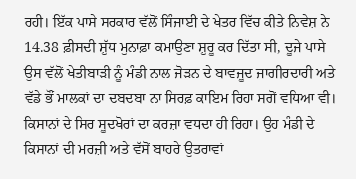ਰਹੀ। ਇੱਕ ਪਾਸੇ ਸਰਕਾਰ ਵੱਲੋਂ ਸਿੰਜਾਈ ਦੇ ਖੇਤਰ ਵਿੱਚ ਕੀਤੇ ਨਿਵੇਸ਼ ਨੇ 14.38 ਫ਼ੀਸਦੀ ਸ਼ੁੱਧ ਮੁਨਾਫ਼ਾ ਕਮਾਉਣਾ ਸ਼ੁਰੂ ਕਰ ਦਿੱਤਾ ਸੀ, ਦੂਜੇ ਪਾਸੇ ਉਸ ਵੱਲੋਂ ਖੇਤੀਬਾੜੀ ਨੂੰ ਮੰਡੀ ਨਾਲ ਜੋੜਨ ਦੇ ਬਾਵਜੂਦ ਜਾਗੀਰਦਾਰੀ ਅਤੇ ਵੱਡੇ ਭੌਂ ਮਾਲਕਾਂ ਦਾ ਦਬਦਬਾ ਨਾ ਸਿਰਫ਼ ਕਾਇਮ ਰਿਹਾ ਸਗੋਂ ਵਧਿਆ ਵੀ। ਕਿਸਾਨਾਂ ਦੇ ਸਿਰ ਸੂਦਖੋਰਾਂ ਦਾ ਕਰਜ਼ਾ ਵਧਦਾ ਹੀ ਰਿਹਾ। ਉਹ ਮੰਡੀ ਦੇ ਕਿਸਾਨਾਂ ਦੀ ਮਰਜ਼ੀ ਅਤੇ ਵੱਸੋਂ ਬਾਹਰੇ ਉਤਰਾਵਾਂ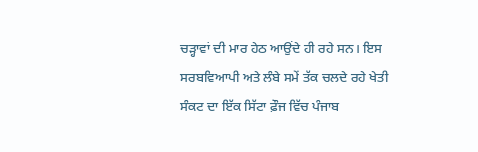ਚੜ੍ਹਾਵਾਂ ਦੀ ਮਾਰ ਹੇਠ ਆਉਂਦੇ ਹੀ ਰਹੇ ਸਨ। ਇਸ ਸਰਬਵਿਆਪੀ ਅਤੇ ਲੰਬੇ ਸਮੇਂ ਤੱਕ ਚਲਦੇ ਰਹੇ ਖੇਤੀ ਸੰਕਟ ਦਾ ਇੱਕ ਸਿੱਟਾ ਫ਼ੌਜ ਵਿੱਚ ਪੰਜਾਬ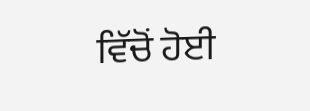ਵਿੱਚੋਂ ਹੋਈ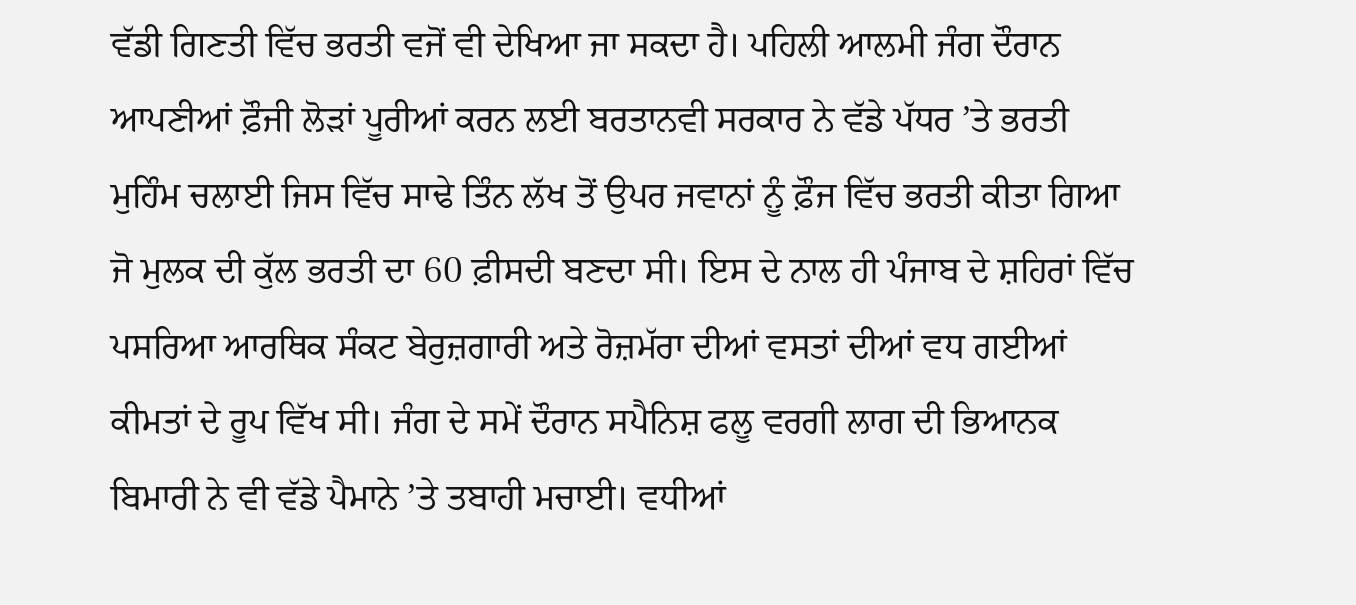ਵੱਡੀ ਗਿਣਤੀ ਵਿੱਚ ਭਰਤੀ ਵਜੋਂ ਵੀ ਦੇਖਿਆ ਜਾ ਸਕਦਾ ਹੈ। ਪਹਿਲੀ ਆਲਮੀ ਜੰਗ ਦੌਰਾਨ ਆਪਣੀਆਂ ਫ਼ੌਜੀ ਲੋੜਾਂ ਪੂਰੀਆਂ ਕਰਨ ਲਈ ਬਰਤਾਨਵੀ ਸਰਕਾਰ ਨੇ ਵੱਡੇ ਪੱਧਰ ’ਤੇ ਭਰਤੀ ਮੁਹਿੰਮ ਚਲਾਈ ਜਿਸ ਵਿੱਚ ਸਾਢੇ ਤਿੰਨ ਲੱਖ ਤੋਂ ਉਪਰ ਜਵਾਨਾਂ ਨੂੰ ਫ਼ੌਜ ਵਿੱਚ ਭਰਤੀ ਕੀਤਾ ਗਿਆ ਜੋ ਮੁਲਕ ਦੀ ਕੁੱਲ ਭਰਤੀ ਦਾ 60 ਫ਼ੀਸਦੀ ਬਣਦਾ ਸੀ। ਇਸ ਦੇ ਨਾਲ ਹੀ ਪੰਜਾਬ ਦੇ ਸ਼ਹਿਰਾਂ ਵਿੱਚ ਪਸਰਿਆ ਆਰਥਿਕ ਸੰਕਟ ਬੇਰੁਜ਼ਗਾਰੀ ਅਤੇ ਰੋਜ਼ਮੱਰਾ ਦੀਆਂ ਵਸਤਾਂ ਦੀਆਂ ਵਧ ਗਈਆਂ ਕੀਮਤਾਂ ਦੇ ਰੂਪ ਵਿੱਖ ਸੀ। ਜੰਗ ਦੇ ਸਮੇਂ ਦੌਰਾਨ ਸਪੈਨਿਸ਼ ਫਲੂ ਵਰਗੀ ਲਾਗ ਦੀ ਭਿਆਨਕ ਬਿਮਾਰੀ ਨੇ ਵੀ ਵੱਡੇ ਪੈਮਾਨੇ ’ਤੇ ਤਬਾਹੀ ਮਚਾਈ। ਵਧੀਆਂ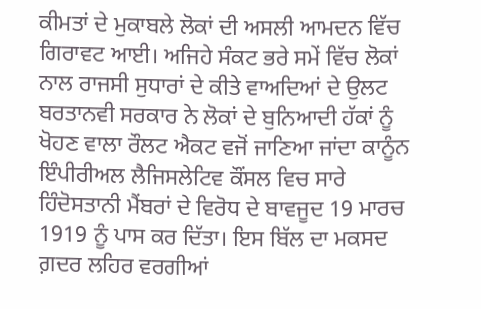ਕੀਮਤਾਂ ਦੇ ਮੁਕਾਬਲੇ ਲੋਕਾਂ ਦੀ ਅਸਲੀ ਆਮਦਨ ਵਿੱਚ ਗਿਰਾਵਟ ਆਈ। ਅਜਿਹੇ ਸੰਕਟ ਭਰੇ ਸਮੇਂ ਵਿੱਚ ਲੋਕਾਂ ਨਾਲ ਰਾਜਸੀ ਸੁਧਾਰਾਂ ਦੇ ਕੀਤੇ ਵਾਅਦਿਆਂ ਦੇ ਉਲਟ ਬਰਤਾਨਵੀ ਸਰਕਾਰ ਨੇ ਲੋਕਾਂ ਦੇ ਬੁਨਿਆਦੀ ਹੱਕਾਂ ਨੂੰ ਖੋਹਣ ਵਾਲਾ ਰੌਲਟ ਐਕਟ ਵਜੋਂ ਜਾਣਿਆ ਜਾਂਦਾ ਕਾਨੂੰਨ ਇੰਪੀਰੀਅਲ ਲੈਜਿਸਲੇਟਿਵ ਕੌਂਸਲ ਵਿਚ ਸਾਰੇ ਹਿੰਦੋਸਤਾਨੀ ਮੈਂਬਰਾਂ ਦੇ ਵਿਰੋਧ ਦੇ ਬਾਵਜੂਦ 19 ਮਾਰਚ 1919 ਨੂੰ ਪਾਸ ਕਰ ਦਿੱਤਾ। ਇਸ ਬਿੱਲ ਦਾ ਮਕਸਦ ਗ਼ਦਰ ਲਹਿਰ ਵਰਗੀਆਂ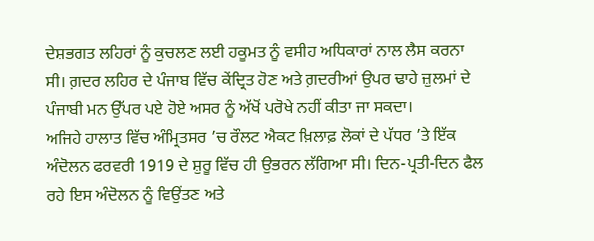ਦੇਸ਼ਭਗਤ ਲਹਿਰਾਂ ਨੂੰ ਕੁਚਲਣ ਲਈ ਹਕੂਮਤ ਨੂੰ ਵਸੀਹ ਅਧਿਕਾਰਾਂ ਨਾਲ ਲੈਸ ਕਰਨਾ ਸੀ। ਗ਼ਦਰ ਲਹਿਰ ਦੇ ਪੰਜਾਬ ਵਿੱਚ ਕੇਂਦ੍ਰਿਤ ਹੋਣ ਅਤੇ ਗ਼ਦਰੀਆਂ ਉਪਰ ਢਾਹੇ ਜ਼ੁਲਮਾਂ ਦੇ ਪੰਜਾਬੀ ਮਨ ਉੱਪਰ ਪਏ ਹੋਏ ਅਸਰ ਨੂੰ ਅੱਖੋਂ ਪਰੋਖੇ ਨਹੀਂ ਕੀਤਾ ਜਾ ਸਕਦਾ।
ਅਜਿਹੇ ਹਾਲਾਤ ਵਿੱਚ ਅੰਮ੍ਰਿਤਸਰ ’ਚ ਰੌਲਟ ਐਕਟ ਖ਼ਿਲਾਫ਼ ਲੋਕਾਂ ਦੇ ਪੱਧਰ ’ਤੇ ਇੱਕ ਅੰਦੋਲਨ ਫਰਵਰੀ 1919 ਦੇ ਸ਼ੁਰੂ ਵਿੱਚ ਹੀ ਉਭਰਨ ਲੱਗਿਆ ਸੀ। ਦਿਨ-ਪ੍ਰਤੀ-ਦਿਨ ਫੈਲ ਰਹੇ ਇਸ ਅੰਦੋਲਨ ਨੂੰ ਵਿਉਂਤਣ ਅਤੇ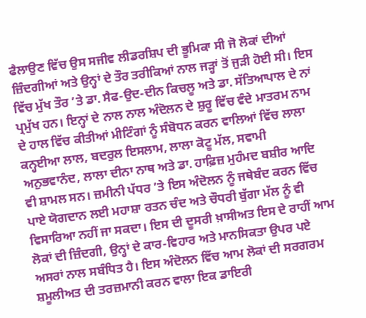ਫੈਲਾਉਣ ਵਿੱਚ ਉਸ ਸਜੀਵ ਲੀਡਰਸ਼ਿਪ ਦੀ ਭੂਮਿਕਾ ਸੀ ਜੋ ਲੋਕਾਂ ਦੀਆਂ ਜ਼ਿੰਦਗੀਆਂ ਅਤੇ ਉਨ੍ਹਾਂ ਦੇ ਤੌਰ ਤਰੀਕਿਆਂ ਨਾਲ ਜੜ੍ਹਾਂ ਤੋਂ ਜੁੜੀ ਹੋਈ ਸੀ। ਇਸ ਵਿੱਚ ਮੁੱਖ ਤੌਰ ’ਤੇ ਡਾ. ਸੈਫ-ਉਦ-ਦੀਨ ਕਿਚਲੂ ਅਤੇ ਡਾ. ਸੱਤਿਆਪਾਲ ਦੇ ਨਾਂ ਪ੍ਰਮੁੱਖ ਹਨ। ਇਨ੍ਹਾਂ ਦੇ ਨਾਲ ਨਾਲ ਅੰਦੋਲਨ ਦੇ ਸ਼ੁਰੂ ਵਿੱਚ ਵੰਦੇ ਮਾਤਰਮ ਨਾਮ ਦੇ ਹਾਲ ਵਿੱਚ ਕੀਤੀਆਂ ਮੀਟਿੰਗਾਂ ਨੂੰ ਸੰਬੋਧਨ ਕਰਨ ਵਾਲਿਆਂ ਵਿੱਚ ਲਾਲਾ ਕਨ੍ਹਈਆ ਲਾਲ, ਬਦਰੁਲ ਇਸਲਾਮ, ਲਾਲਾ ਕੋਟੂ ਮੱਲ, ਸਵਾਮੀ ਅਨੁਭਵਾਨੰਦ, ਲਾਲਾ ਦੀਨਾ ਨਾਥ ਅਤੇ ਡਾ. ਹਾਫ਼ਿਜ਼ ਮੁਹੰਮਦ ਬਸ਼ੀਰ ਆਦਿ ਵੀ ਸ਼ਾਮਲ ਸਨ। ਜ਼ਮੀਨੀ ਪੱਧਰ ’ਤੇ ਇਸ ਅੰਦੋਲਨ ਨੂੰ ਜਥੇਬੰਦ ਕਰਨ ਵਿੱਚ ਪਾਏ ਯੋਗਦਾਨ ਲਈ ਮਹਾਸ਼ਾ ਰਤਨ ਚੰਦ ਅਤੇ ਚੌਧਰੀ ਬੁੱਗਾ ਮੱਲ ਨੂੰ ਵੀ ਵਿਸਾਰਿਆ ਨਹੀਂ ਜਾ ਸਕਦਾ। ਇਸ ਦੀ ਦੂਸਰੀ ਖ਼ਾਸੀਅਤ ਇਸ ਦੇ ਰਾਹੀਂ ਆਮ ਲੋਕਾਂ ਦੀ ਜ਼ਿੰਦਗੀ, ਉਨ੍ਹਾਂ ਦੇ ਕਾਰ-ਵਿਹਾਰ ਅਤੇ ਮਾਨਸਿਕਤਾ ਉਪਰ ਪਏ ਅਸਰਾਂ ਨਾਲ ਸਬੰਧਿਤ ਹੈ। ਇਸ ਅੰਦੋਲਨ ਵਿੱਚ ਆਮ ਲੋਕਾਂ ਦੀ ਸਰਗਰਮ ਸ਼ਮੂਲੀਅਤ ਦੀ ਤਰਜ਼ਮਾਨੀ ਕਰਨ ਵਾਲਾ ਇਕ ਡਾਇਰੀ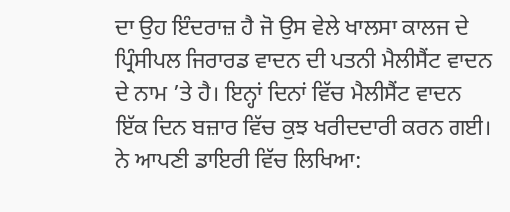ਦਾ ਉਹ ਇੰਦਰਾਜ਼ ਹੈ ਜੋ ਉਸ ਵੇਲੇ ਖਾਲਸਾ ਕਾਲਜ ਦੇ ਪ੍ਰਿੰਸੀਪਲ ਜਿਰਾਰਡ ਵਾਦਨ ਦੀ ਪਤਨੀ ਮੈਲੀਸੈਂਟ ਵਾਦਨ ਦੇ ਨਾਮ ’ਤੇ ਹੈ। ਇਨ੍ਹਾਂ ਦਿਨਾਂ ਵਿੱਚ ਮੈਲੀਸੈਂਟ ਵਾਦਨ ਇੱਕ ਦਿਨ ਬਜ਼ਾਰ ਵਿੱਚ ਕੁਝ ਖਰੀਦਦਾਰੀ ਕਰਨ ਗਈ। ਨੇ ਆਪਣੀ ਡਾਇਰੀ ਵਿੱਚ ਲਿਖਿਆ: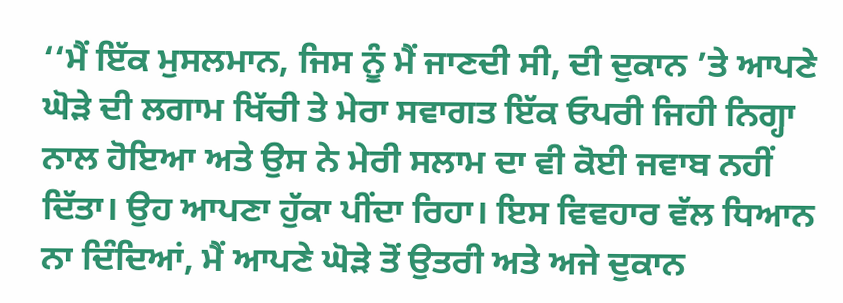‘‘ਮੈਂ ਇੱਕ ਮੁਸਲਮਾਨ, ਜਿਸ ਨੂੰ ਮੈਂ ਜਾਣਦੀ ਸੀ, ਦੀ ਦੁਕਾਨ ’ਤੇ ਆਪਣੇ ਘੋੜੇ ਦੀ ਲਗਾਮ ਖਿੱਚੀ ਤੇ ਮੇਰਾ ਸਵਾਗਤ ਇੱਕ ਓਪਰੀ ਜਿਹੀ ਨਿਗ੍ਹਾ ਨਾਲ ਹੋਇਆ ਅਤੇ ਉਸ ਨੇ ਮੇਰੀ ਸਲਾਮ ਦਾ ਵੀ ਕੋਈ ਜਵਾਬ ਨਹੀਂ ਦਿੱਤਾ। ਉਹ ਆਪਣਾ ਹੁੱਕਾ ਪੀਂਦਾ ਰਿਹਾ। ਇਸ ਵਿਵਹਾਰ ਵੱਲ ਧਿਆਨ ਨਾ ਦਿੰਦਿਆਂ, ਮੈਂ ਆਪਣੇ ਘੋੜੇ ਤੋਂ ਉਤਰੀ ਅਤੇ ਅਜੇ ਦੁਕਾਨ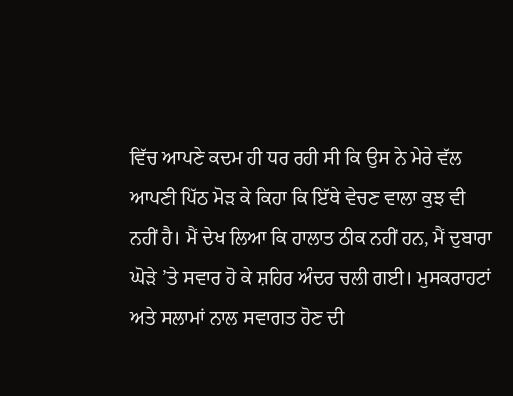ਵਿੱਚ ਆਪਣੇ ਕਦਮ ਹੀ ਧਰ ਰਹੀ ਸੀ ਕਿ ਉਸ ਨੇ ਮੇਰੇ ਵੱਲ ਆਪਣੀ ਪਿੱਠ ਮੋੜ ਕੇ ਕਿਹਾ ਕਿ ਇੱਥੇ ਵੇਚਣ ਵਾਲਾ ਕੁਝ ਵੀ ਨਹੀਂ ਹੈ। ਮੈਂ ਦੇਖ ਲਿਆ ਕਿ ਹਾਲਾਤ ਠੀਕ ਨਹੀਂ ਹਨ, ਮੈਂ ਦੁਬਾਰਾ ਘੋੜੇ ’ਤੇ ਸਵਾਰ ਹੋ ਕੇ ਸ਼ਹਿਰ ਅੰਦਰ ਚਲੀ ਗਈ। ਮੁਸਕਰਾਹਟਾਂ ਅਤੇ ਸਲਾਮਾਂ ਨਾਲ ਸਵਾਗਤ ਹੋਣ ਦੀ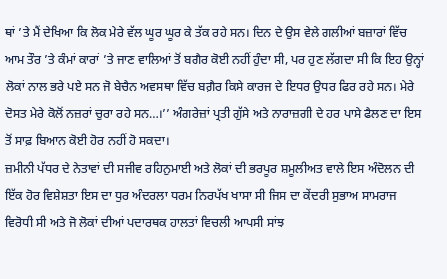ਥਾਂ ’ਤੇ ਮੈਂ ਦੇਖਿਆ ਕਿ ਲੋਕ ਮੇਰੇ ਵੱਲ ਘੂਰ ਘੂਰ ਕੇ ਤੱਕ ਰਹੇ ਸਨ। ਦਿਨ ਦੇ ਉਸ ਵੇਲੇ ਗਲੀਆਂ ਬਜ਼ਾਰਾਂ ਵਿੱਚ ਆਮ ਤੌਰ ’ਤੇ ਕੰਮਾਂ ਕਾਰਾਂ ’ਤੇ ਜਾਣ ਵਾਲਿਆਂ ਤੋਂ ਬਗੈਰ ਕੋਈ ਨਹੀਂ ਹੁੰਦਾ ਸੀ, ਪਰ ਹੁਣ ਲੱਗਦਾ ਸੀ ਕਿ ਇਹ ਉਨ੍ਹਾਂ ਲੋਕਾਂ ਨਾਲ ਭਰੇ ਪਏ ਸਨ ਜੋ ਬੇਚੈਨ ਅਵਸਥਾ ਵਿੱਚ ਬਗ਼ੈਰ ਕਿਸੇ ਕਾਰਜ ਦੇ ਇਧਰ ਉਧਰ ਫਿਰ ਰਹੇ ਸਨ। ਮੇਰੇ ਦੋਸਤ ਮੇਰੇ ਕੋਲੋਂ ਨਜ਼ਰਾਂ ਚੁਰਾ ਰਹੇ ਸਨ…।’’ ਅੰਗਰੇਜ਼ਾਂ ਪ੍ਰਤੀ ਗੁੱਸੇ ਅਤੇ ਨਾਰਾਜ਼ਗੀ ਦੇ ਹਰ ਪਾਸੇ ਫੈਲਣ ਦਾ ਇਸ ਤੋਂ ਸਾਫ਼ ਬਿਆਨ ਕੋਈ ਹੋਰ ਨਹੀਂ ਹੋ ਸਕਦਾ।
ਜ਼ਮੀਨੀ ਪੱਧਰ ਦੇ ਨੇਤਾਵਾਂ ਦੀ ਸਜੀਵ ਰਹਿਨੁਮਾਈ ਅਤੇ ਲੋਕਾਂ ਦੀ ਭਰਪੂਰ ਸ਼ਮੂਲੀਅਤ ਵਾਲੇ ਇਸ ਅੰਦੋਲਨ ਦੀ ਇੱਕ ਹੋਰ ਵਿਸ਼ੇਸ਼ਤਾ ਇਸ ਦਾ ਧੁਰ ਅੰਦਰਲਾ ਧਰਮ ਨਿਰਪੱਖ ਖਾਸਾ ਸੀ ਜਿਸ ਦਾ ਕੇਂਦਰੀ ਸੁਭਾਅ ਸਾਮਰਾਜ ਵਿਰੋਧੀ ਸੀ ਅਤੇ ਜੋ ਲੋਕਾਂ ਦੀਆਂ ਪਦਾਰਥਕ ਹਾਲਤਾਂ ਵਿਚਲੀ ਆਪਸੀ ਸਾਂਝ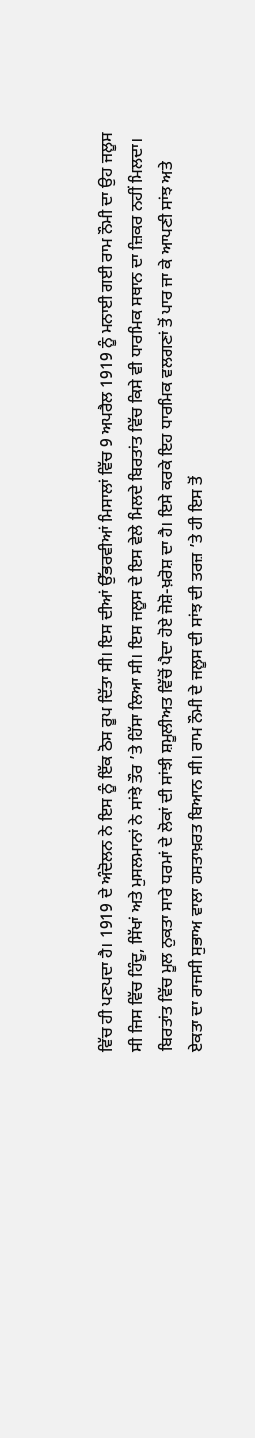ਵਿੱਚ ਹੀ ਪਣਪਦਾ ਹੈ। 1919 ਦੇ ਅੰਦੋਲਨ ਨੇ ਇਸ ਨੂੰ ਇੱਕ ਠੋਸ ਰੂਪ ਦਿੱਤਾ ਸੀ। ਇਸ ਦੀਆਂ ਉੱਭਰਵੀਆਂ ਮਿਸਾਲਾਂ ਵਿੱਚ 9 ਅਪਰੈਲ 1919 ਨੂੰ ਮਨਾਈ ਗਈ ਰਾਮ ਨੌਮੀ ਦਾ ਉਹ ਜਲੂਸ ਸੀ ਜਿਸ ਵਿੱਚ ਹਿੰਦੂ, ਸਿੱਖਾਂ ਅਤੇ ਮੁਸਲਮਾਨਾਂ ਨੇ ਸਾਂਝੇ ਤੌਰ ’ਤੇ ਹਿੱਸਾ ਲਿਆ ਸੀ। ਇਸ ਜਲੂਸ ਦੇ ਇਸ ਵੇਲੇ ਮਿਲਦੇ ਬਿਰਤਾਂਤ ਵਿੱਚ ਕਿਸੇ ਵੀ ਧਾਰਮਿਕ ਸਥਾਨ ਦਾ ਜ਼ਿਕਰ ਨਹੀਂ ਮਿਲਦਾ। ਬਿਰਤਾਂਤ ਵਿੱਚ ਮੂਲ ਨੁਕਤਾ ਸਾਰੇ ਧਰਮਾਂ ਦੇ ਲੋਕਾਂ ਦੀ ਸਾਂਝੀ ਸ਼ਮੂਲੀਅਤ ਵਿੱਚੋਂ ਪੈਦਾ ਹੋਏ ਜੋਸ਼ੋ-ਖ਼ਰੋਸ਼ ਦਾ ਹੈ। ਇਸੇ ਕਰਕੇ ਇਹ ਧਾਰਮਿਕ ਵਲਗਣਾਂ ਤੋਂ ਪਾਰ ਜਾ ਕੇ ਆਪਣੀ ਸਾਂਝ ਅਤੇ ਏਕਤਾ ਦਾ ਰਾਜਸੀ ਸੁਭਾਅ ਵਾਲਾ ਹਸਤਾਖ਼ਰਤ ਬਿਆਨ ਸੀ। ਰਾਮ ਨੌਮੀ ਦੇ ਜਲੂਸ ਦੀ ਸਾਂਝ ਦੀ ਤਰਜ਼ ’ਤੇ ਹੀ ਇਸ ਤੋਂ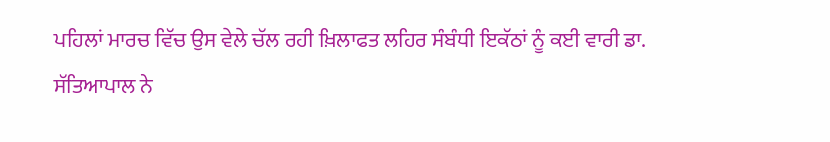ਪਹਿਲਾਂ ਮਾਰਚ ਵਿੱਚ ਉਸ ਵੇਲੇ ਚੱਲ ਰਹੀ ਖ਼ਿਲਾਫਤ ਲਹਿਰ ਸੰਬੰਧੀ ਇਕੱਠਾਂ ਨੂੰ ਕਈ ਵਾਰੀ ਡਾ. ਸੱਤਿਆਪਾਲ ਨੇ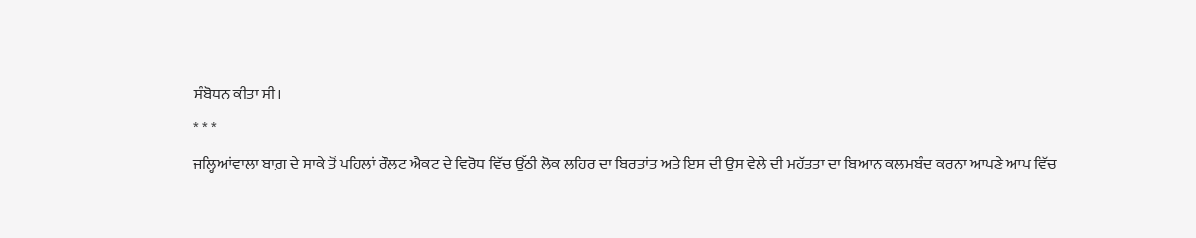ਸੰਬੋਧਨ ਕੀਤਾ ਸੀ।
* * *
ਜਲ੍ਹਿਆਂਵਾਲਾ ਬਾਗ਼ ਦੇ ਸਾਕੇ ਤੋਂ ਪਹਿਲਾਂ ਰੌਲਟ ਐਕਟ ਦੇ ਵਿਰੋਧ ਵਿੱਚ ਉੱਠੀ ਲੋਕ ਲਹਿਰ ਦਾ ਬਿਰਤਾਂਤ ਅਤੇ ਇਸ ਦੀ ਉਸ ਵੇਲੇ ਦੀ ਮਹੱਤਤਾ ਦਾ ਬਿਆਨ ਕਲਮਬੰਦ ਕਰਨਾ ਆਪਣੇ ਆਪ ਵਿੱਚ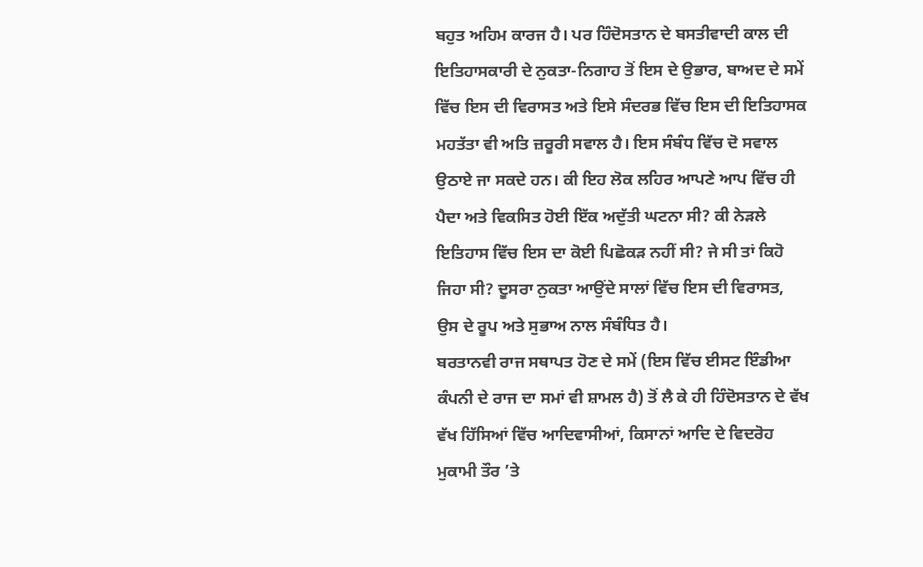ਬਹੁਤ ਅਹਿਮ ਕਾਰਜ ਹੈ। ਪਰ ਹਿੰਦੋਸਤਾਨ ਦੇ ਬਸਤੀਵਾਦੀ ਕਾਲ ਦੀ ਇਤਿਹਾਸਕਾਰੀ ਦੇ ਨੁਕਤਾ-ਨਿਗਾਹ ਤੋਂ ਇਸ ਦੇ ਉਭਾਰ, ਬਾਅਦ ਦੇ ਸਮੇਂ ਵਿੱਚ ਇਸ ਦੀ ਵਿਰਾਸਤ ਅਤੇ ਇਸੇ ਸੰਦਰਭ ਵਿੱਚ ਇਸ ਦੀ ਇਤਿਹਾਸਕ ਮਹਤੱਤਾ ਵੀ ਅਤਿ ਜ਼ਰੂਰੀ ਸਵਾਲ ਹੈ। ਇਸ ਸੰਬੰਧ ਵਿੱਚ ਦੋ ਸਵਾਲ ਉਠਾਏ ਜਾ ਸਕਦੇ ਹਨ। ਕੀ ਇਹ ਲੋਕ ਲਹਿਰ ਆਪਣੇ ਆਪ ਵਿੱਚ ਹੀ ਪੈਦਾ ਅਤੇ ਵਿਕਸਿਤ ਹੋਈ ਇੱਕ ਅਦੁੱਤੀ ਘਟਨਾ ਸੀ? ਕੀ ਨੇੜਲੇ ਇਤਿਹਾਸ ਵਿੱਚ ਇਸ ਦਾ ਕੋਈ ਪਿਛੋਕੜ ਨਹੀਂ ਸੀ? ਜੇ ਸੀ ਤਾਂ ਕਿਹੋ ਜਿਹਾ ਸੀ? ਦੂਸਰਾ ਨੁਕਤਾ ਆਉਂਦੇ ਸਾਲਾਂ ਵਿੱਚ ਇਸ ਦੀ ਵਿਰਾਸਤ, ਉਸ ਦੇ ਰੂਪ ਅਤੇ ਸੁਭਾਅ ਨਾਲ ਸੰਬੰਧਿਤ ਹੈ।
ਬਰਤਾਨਵੀ ਰਾਜ ਸਥਾਪਤ ਹੋਣ ਦੇ ਸਮੇਂ (ਇਸ ਵਿੱਚ ਈਸਟ ਇੰਡੀਆ ਕੰਪਨੀ ਦੇ ਰਾਜ ਦਾ ਸਮਾਂ ਵੀ ਸ਼ਾਮਲ ਹੈ) ਤੋਂ ਲੈ ਕੇ ਹੀ ਹਿੰਦੋਸਤਾਨ ਦੇ ਵੱਖ ਵੱਖ ਹਿੱਸਿਆਂ ਵਿੱਚ ਆਦਿਵਾਸੀਆਂ, ਕਿਸਾਨਾਂ ਆਦਿ ਦੇ ਵਿਦਰੋਹ ਮੁਕਾਮੀ ਤੌਰ ’ਤੇ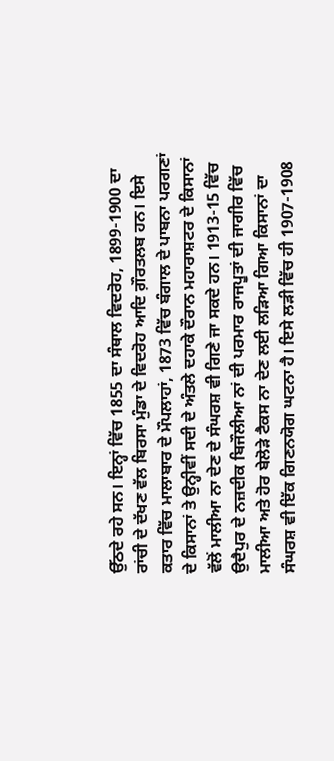ਉੱਠਦੇ ਰਹੇ ਸਨ। ਇਨ੍ਹਾਂ ਵਿੱਚ 1855 ਦਾ ਸੰਥਾਲ ਵਿਦਰੋਹ, 1899-1900 ਦਾ ਰਾਂਚੀ ਦੇ ਦੱਖਣ ਵੱਲ ਬਿਰਸਾ ਮੁੰਡਾ ਦੇ ਵਿਦਰੋਹ ਆਦਿ ਗ਼ੌਰਤਲਬ ਹਨ। ਇਸੇ ਕਤਾਰ ਵਿੱਚ ਮਾਲਾਬਾਰ ਦੇ ਮੌਪਲਾਹਾਂ, 1873 ਵਿੱਚ ਬੰਗਾਲ ਦੇ ਪਾਬਨਾ ਪਰਗਣਾਂ ਦੇ ਕਿਸਾਨਾਂ ਤੇ ਉਨ੍ਹੀਵੀਂ ਸਦੀ ਦੇ ਅੰਤਲੇ ਦਹਾਕੇ ਦੌਰਾਨ ਮਹਾਰਾਸ਼ਟਰ ਦੇ ਕਿਸਾਨਾਂ ਵੱਲੋਂ ਮਾਲੀਆ ਨਾ ਦੇਣ ਦੇ ਸੰਘਰਸ਼ ਵੀ ਗਿਣੇ ਜਾ ਸਕਦੇ ਹਨ। 1913-15 ਵਿੱਚ ਉਦੈਪੁਰ ਦੇ ਨਜ਼ਦੀਕ ਬਿਜੌਲੀਆ ਨਾਂ ਦੀ ਪਰਮਾਰ ਰਾਜਪੂਤਾਂ ਦੀ ਜਾਗੀਰ ਵਿੱਚ ਮਾਲੀਆ ਅਤੇ ਹੋਰ ਬੇਲੋੜੇ ਟੈਕਸ ਨਾ ਦੇਣ ਲਈ ਲੜਿਆ ਗਿਆ ਕਿਸਾਨਾਂ ਦਾ ਸੰਘਰਸ਼ ਵੀ ਇੱਕ ਗਿਣਨਯੋਗ ਘਟਨਾ ਹੈ। ਇਸੇ ਲੜੀ ਵਿੱਚ ਹੀ 1907-1908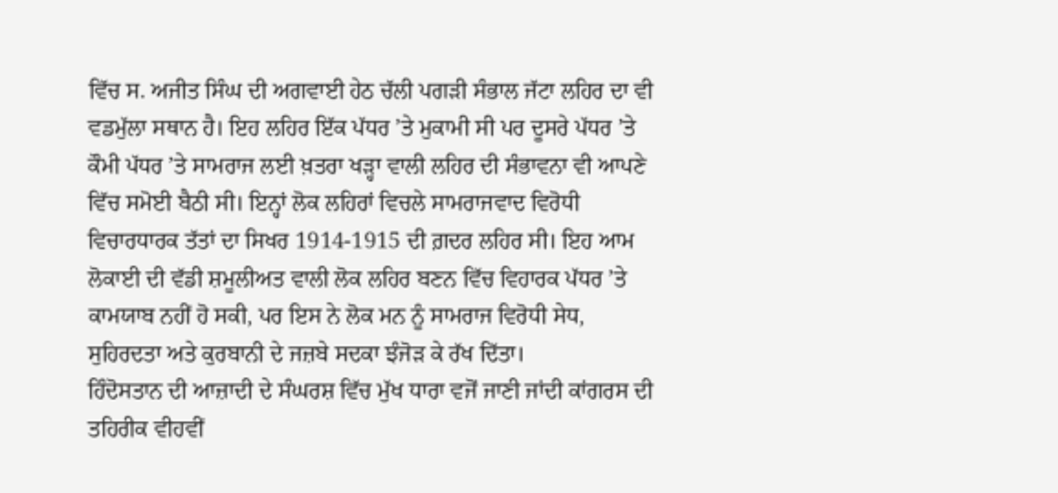ਵਿੱਚ ਸ. ਅਜੀਤ ਸਿੰਘ ਦੀ ਅਗਵਾਈ ਹੇਠ ਚੱਲੀ ਪਗੜੀ ਸੰਭਾਲ ਜੱਟਾ ਲਹਿਰ ਦਾ ਵੀ ਵਡਮੁੱਲਾ ਸਥਾਨ ਹੈ। ਇਹ ਲਹਿਰ ਇੱਕ ਪੱਧਰ ’ਤੇ ਮੁਕਾਮੀ ਸੀ ਪਰ ਦੂਸਰੇ ਪੱਧਰ ’ਤੇ ਕੌਮੀ ਪੱਧਰ ’ਤੇ ਸਾਮਰਾਜ ਲਈ ਖ਼ਤਰਾ ਖੜ੍ਹਾ ਵਾਲੀ ਲਹਿਰ ਦੀ ਸੰਭਾਵਨਾ ਵੀ ਆਪਣੇ ਵਿੱਚ ਸਮੋਈ ਬੈਠੀ ਸੀ। ਇਨ੍ਹਾਂ ਲੋਕ ਲਹਿਰਾਂ ਵਿਚਲੇ ਸਾਮਰਾਜਵਾਦ ਵਿਰੋਧੀ ਵਿਚਾਰਧਾਰਕ ਤੱਤਾਂ ਦਾ ਸਿਖਰ 1914-1915 ਦੀ ਗ਼ਦਰ ਲਹਿਰ ਸੀ। ਇਹ ਆਮ ਲੋਕਾਈ ਦੀ ਵੱਡੀ ਸ਼ਮੂਲੀਅਤ ਵਾਲੀ ਲੋਕ ਲਹਿਰ ਬਣਨ ਵਿੱਚ ਵਿਹਾਰਕ ਪੱਧਰ ’ਤੇ ਕਾਮਯਾਬ ਨਹੀਂ ਹੋ ਸਕੀ, ਪਰ ਇਸ ਨੇ ਲੋਕ ਮਨ ਨੂੰ ਸਾਮਰਾਜ ਵਿਰੋਧੀ ਸੇਧ, ਸੁਹਿਰਦਤਾ ਅਤੇ ਕੁਰਬਾਨੀ ਦੇ ਜਜ਼ਬੇ ਸਦਕਾ ਝੰਜੋੜ ਕੇ ਰੱਖ ਦਿੱਤਾ।
ਹਿੰਦੋਸਤਾਨ ਦੀ ਆਜ਼ਾਦੀ ਦੇ ਸੰਘਰਸ਼ ਵਿੱਚ ਮੁੱਖ ਧਾਰਾ ਵਜੋਂ ਜਾਣੀ ਜਾਂਦੀ ਕਾਂਗਰਸ ਦੀ ਤਹਿਰੀਕ ਵੀਹਵੀਂ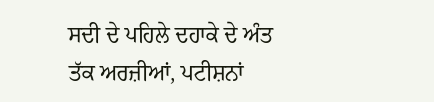ਸਦੀ ਦੇ ਪਹਿਲੇ ਦਹਾਕੇ ਦੇ ਅੰਤ ਤੱਕ ਅਰਜ਼ੀਆਂ, ਪਟੀਸ਼ਨਾਂ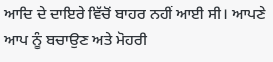ਆਦਿ ਦੇ ਦਾਇਰੇ ਵਿੱਚੋਂ ਬਾਹਰ ਨਹੀਂ ਆਈ ਸੀ। ਆਪਣੇ ਆਪ ਨੂੰ ਬਚਾਉਣ ਅਤੇ ਮੋਹਰੀ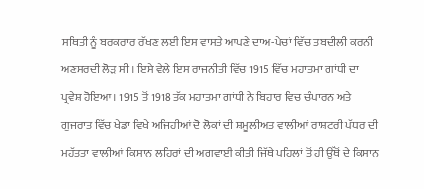ਸਥਿਤੀ ਨੂੰ ਬਰਕਰਾਰ ਰੱਖਣ ਲਈ ਇਸ ਵਾਸਤੇ ਆਪਣੇ ਦਾਅ-ਪੇਚਾਂ ਵਿੱਚ ਤਬਦੀਲੀ ਕਰਨੀ ਅਣਸਰਦੀ ਲੋੜ ਸੀ। ਇਸੇ ਵੇਲੇ ਇਸ ਰਾਜਨੀਤੀ ਵਿੱਚ 1915 ਵਿੱਚ ਮਹਾਤਮਾ ਗਾਂਧੀ ਦਾ ਪ੍ਰਵੇਸ਼ ਹੋਇਆ। 1915 ਤੋਂ 1918 ਤੱਕ ਮਹਾਤਮਾ ਗਾਂਧੀ ਨੇ ਬਿਹਾਰ ਵਿਚ ਚੰਪਾਰਨ ਅਤੇ ਗੁਜਰਾਤ ਵਿੱਚ ਖੇਡਾ ਵਿਖੇ ਅਜਿਹੀਆਂ ਦੋ ਲੋਕਾਂ ਦੀ ਸ਼ਮੂਲੀਅਤ ਵਾਲੀਆਂ ਰਾਸ਼ਟਰੀ ਪੱਧਰ ਦੀ ਮਹੱਤਤਾ ਵਾਲੀਆਂ ਕਿਸਾਨ ਲਹਿਰਾਂ ਦੀ ਅਗਵਾਈ ਕੀਤੀ ਜਿੱਥੇ ਪਹਿਲਾਂ ਤੋਂ ਹੀ ਉੱਥੋਂ ਦੇ ਕਿਸਾਨ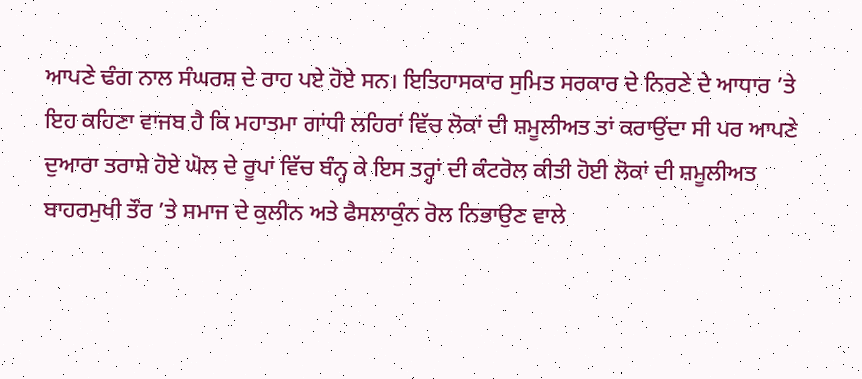ਆਪਣੇ ਢੰਗ ਨਾਲ ਸੰਘਰਸ਼ ਦੇ ਰਾਹ ਪਏ ਹੋਏ ਸਨ। ਇਤਿਹਾਸਕਾਰ ਸੁਮਿਤ ਸਰਕਾਰ ਦੇ ਨਿਰਣੇ ਦੇ ਆਧਾਰ ’ਤੇ ਇਹ ਕਹਿਣਾ ਵਾਜਬ ਹੈ ਕਿ ਮਹਾਤਮਾ ਗਾਂਧੀ ਲਹਿਰਾਂ ਵਿੱਚ ਲੋਕਾਂ ਦੀ ਸ਼ਮੂਲੀਅਤ ਤਾਂ ਕਰਾਉਂਦਾ ਸੀ ਪਰ ਆਪਣੇ ਦੁਆਰਾ ਤਰਾਸ਼ੇ ਹੋਏ ਘੋਲ ਦੇ ਰੂਪਾਂ ਵਿੱਚ ਬੰਨ੍ਹ ਕੇ ਇਸ ਤਰ੍ਹਾਂ ਦੀ ਕੰਟਰੋਲ ਕੀਤੀ ਹੋਈ ਲੋਕਾਂ ਦੀ ਸ਼ਮੂਲੀਅਤ ਬਾਹਰਮੁਖੀ ਤੌਰ ’ਤੇ ਸਮਾਜ ਦੇ ਕੁਲੀਨ ਅਤੇ ਫੈਸਲਾਕੁੰਨ ਰੋਲ ਨਿਭਾਉਣ ਵਾਲੇ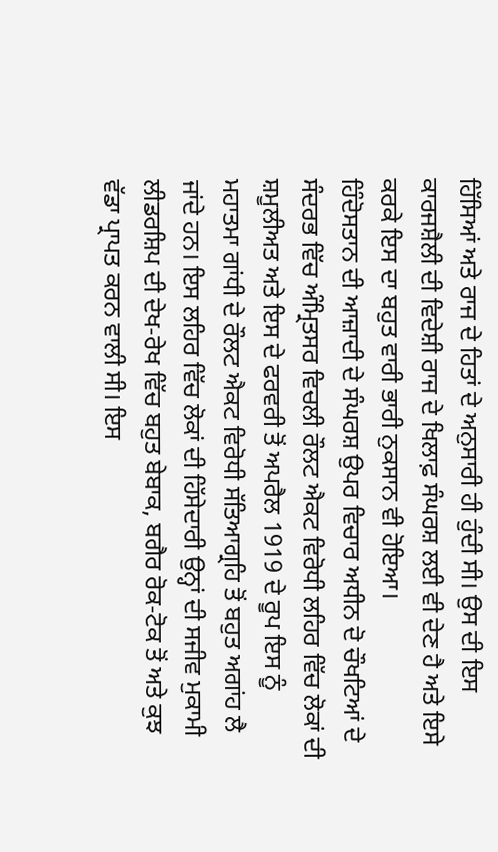ਹਿੱਸਿਆਂ ਅਤੇ ਰਾਜ ਦੇ ਹਿਤਾਂ ਦੇ ਅਨੁਸਾਰੀ ਹੀ ਹੁੰਦੀ ਸੀ। ਉਸ ਦੀ ਇਸ ਕਾਰਜਸ਼ੈਲੀ ਦੀ ਵਿਦੇਸ਼ੀ ਰਾਜ ਦੇ ਖਿਲਾਫ਼ ਸੰਘਰਸ਼ ਲਈ ਵੀ ਦੇਣ ਹੈ ਅਤੇ ਇਸੇ ਕਰਕੇ ਇਸ ਦਾ ਬਹੁਤ ਵਾਰੀ ਭਾਰੀ ਨੁਕਸਾਨ ਵੀ ਹੋਇਆ।
ਹਿੰਦੋਸਤਾਨ ਦੀ ਆਜ਼ਾਦੀ ਦੇ ਸੰਘਰਸ਼ ਉਪਰ ਵਿਚਾਰ ਅਧੀਨ ਦੋ ਚੌਖਟਿਆਂ ਦੇ ਸੰਦਰਭ ਵਿੱਚ ਅੰਮ੍ਰਿਤਸਰ ਵਿਚਲੀ ਰੌਲਟ ਐਕਟ ਵਿਰੋਧੀ ਲਹਿਰ ਵਿੱਚ ਲੋਕਾਂ ਦੀ ਸ਼ਮੂਲੀਅਤ ਅਤੇ ਇਸ ਦੇ ਫਰਵਰੀ ਤੋਂ ਅਪਰੈਲ 1919 ਦੇ ਰੂਪ ਇਸ ਨੂੰ ਮਹਾਤਮਾ ਗਾਂਧੀ ਦੇ ਰੌਲਟ ਐਕਟ ਵਿਰੋਧੀ ਸੱਤਿਆਗ੍ਰਹਿ ਤੋਂ ਬਹੁਤ ਅਗਾਂਹ ਲੈ ਜਾਂਦੇ ਹਨ। ਇਸ ਲਹਿਰ ਵਿੱਚ ਲੋਕਾਂ ਦੀ ਹਿੱਸੇਦਾਰੀ ਉਨ੍ਹਾਂ ਦੀ ਸਜੀਵ ਮੁਕਾਮੀ ਲੀਡਰਸ਼ਿਪ ਦੀ ਦੇਖ-ਰੇਖ ਵਿੱਚ ਬਹੁਤ ਬੇਬਾਕ, ਬਗੈਰ ਰੋਕ-ਟੋਕ ਤੋਂ ਅਤੇ ਕੁਝ ਵੱਡਾ ਪ੍ਰਾਪਤ ਕਰਨ ਵਾਲੀ ਸੀ। ਇਸ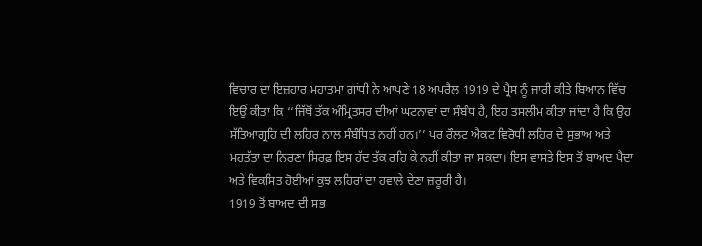ਵਿਚਾਰ ਦਾ ਇਜ਼ਹਾਰ ਮਹਾਤਮਾ ਗਾਂਧੀ ਨੇ ਆਪਣੇ 18 ਅਪਰੈਲ 1919 ਦੇ ਪ੍ਰੈਸ ਨੂੰ ਜਾਰੀ ਕੀਤੇ ਬਿਆਨ ਵਿੱਚ ਇਉਂ ਕੀਤਾ ਕਿ ‘‘ਜਿੱਥੋਂ ਤੱਕ ਅੰਮ੍ਰਿਤਸਰ ਦੀਆਂ ਘਟਨਾਵਾਂ ਦਾ ਸੰਬੰਧ ਹੈ, ਇਹ ਤਸਲੀਮ ਕੀਤਾ ਜਾਂਦਾ ਹੈ ਕਿ ਉਹ ਸੱਤਿਆਗ੍ਰਹਿ ਦੀ ਲਹਿਰ ਨਾਲ ਸੰਬੰਧਿਤ ਨਹੀਂ ਹਨ।’’ ਪਰ ਰੌਲਟ ਐਕਟ ਵਿਰੋਧੀ ਲਹਿਰ ਦੇ ਸੁਭਾਅ ਅਤੇ ਮਹਤੱਤਾ ਦਾ ਨਿਰਣਾ ਸਿਰਫ਼ ਇਸ ਹੱਦ ਤੱਕ ਰਹਿ ਕੇ ਨਹੀਂ ਕੀਤਾ ਜਾ ਸਕਦਾ। ਇਸ ਵਾਸਤੇ ਇਸ ਤੋਂ ਬਾਅਦ ਪੈਦਾ ਅਤੇ ਵਿਕਸਿਤ ਹੋਈਆਂ ਕੁਝ ਲਹਿਰਾਂ ਦਾ ਹਵਾਲੇ ਦੇਣਾ ਜ਼ਰੂਰੀ ਹੈ।
1919 ਤੋਂ ਬਾਅਦ ਦੀ ਸਭ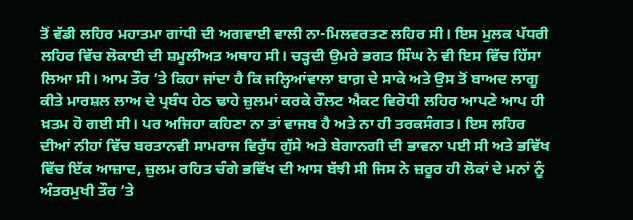ਤੋਂ ਵੱਡੀ ਲਹਿਰ ਮਹਾਤਮਾ ਗਾਂਧੀ ਦੀ ਅਗਵਾਈ ਵਾਲੀ ਨਾ-ਮਿਲਵਰਤਣ ਲਹਿਰ ਸੀ। ਇਸ ਮੁਲਕ ਪੱਧਰੀ ਲਹਿਰ ਵਿੱਚ ਲੋਕਾਈ ਦੀ ਸ਼ਮੂਲੀਅਤ ਅਥਾਹ ਸੀ। ਚੜ੍ਹਦੀ ਉਮਰੇ ਭਗਤ ਸਿੰਘ ਨੇ ਵੀ ਇਸ ਵਿੱਚ ਹਿੱਸਾ ਲਿਆ ਸੀ। ਆਮ ਤੌਰ ’ਤੇ ਕਿਹਾ ਜਾਂਦਾ ਹੈ ਕਿ ਜਲ੍ਹਿਆਂਵਾਲਾ ਬਾਗ਼ ਦੇ ਸਾਕੇ ਅਤੇ ਉਸ ਤੋਂ ਬਾਅਦ ਲਾਗੂ ਕੀਤੇ ਮਾਰਸ਼ਲ ਲਾਅ ਦੇ ਪ੍ਰਬੰਧ ਹੇਠ ਢਾਹੇ ਜ਼ੁਲਮਾਂ ਕਰਕੇ ਰੌਲਟ ਐਕਟ ਵਿਰੋਧੀ ਲਹਿਰ ਆਪਣੇ ਆਪ ਹੀ ਖ਼ਤਮ ਹੋ ਗਈ ਸੀ। ਪਰ ਅਜਿਹਾ ਕਹਿਣਾ ਨਾ ਤਾਂ ਵਾਜਬ ਹੈ ਅਤੇ ਨਾ ਹੀ ਤਰਕਸੰਗਤ। ਇਸ ਲਹਿਰ ਦੀਆਂ ਨੀਹਾਂ ਵਿੱਚ ਬਰਤਾਨਵੀ ਸਾਮਰਾਜ ਵਿਰੁੱਧ ਗੁੱਸੇ ਅਤੇ ਬੇਗਾਨਗੀ ਦੀ ਭਾਵਨਾ ਪਈ ਸੀ ਅਤੇ ਭਵਿੱਖ ਵਿੱਚ ਇੱਕ ਆਜ਼ਾਦ, ਜ਼ੁਲਮ ਰਹਿਤ ਚੰਗੇ ਭਵਿੱਖ ਦੀ ਆਸ ਬੱਝੀ ਸੀ ਜਿਸ ਨੇ ਜ਼ਰੂਰ ਹੀ ਲੋਕਾਂ ਦੇ ਮਨਾਂ ਨੂੰ ਅੰਤਰਮੁਖੀ ਤੌਰ ’ਤੇ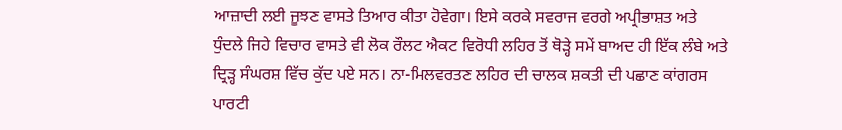ਆਜ਼ਾਦੀ ਲਈ ਜੂਝਣ ਵਾਸਤੇ ਤਿਆਰ ਕੀਤਾ ਹੋਵੇਗਾ। ਇਸੇ ਕਰਕੇ ਸਵਰਾਜ ਵਰਗੇ ਅਪ੍ਰੀਭਾਸ਼ਤ ਅਤੇ ਧੁੰਦਲੇ ਜਿਹੇ ਵਿਚਾਰ ਵਾਸਤੇ ਵੀ ਲੋਕ ਰੌਲਟ ਐਕਟ ਵਿਰੋਧੀ ਲਹਿਰ ਤੋਂ ਥੋੜ੍ਹੇ ਸਮੇਂ ਬਾਅਦ ਹੀ ਇੱਕ ਲੰਬੇ ਅਤੇ ਦ੍ਰਿੜ੍ਹ ਸੰਘਰਸ਼ ਵਿੱਚ ਕੁੱਦ ਪਏ ਸਨ। ਨਾ-ਮਿਲਵਰਤਣ ਲਹਿਰ ਦੀ ਚਾਲਕ ਸ਼ਕਤੀ ਦੀ ਪਛਾਣ ਕਾਂਗਰਸ ਪਾਰਟੀ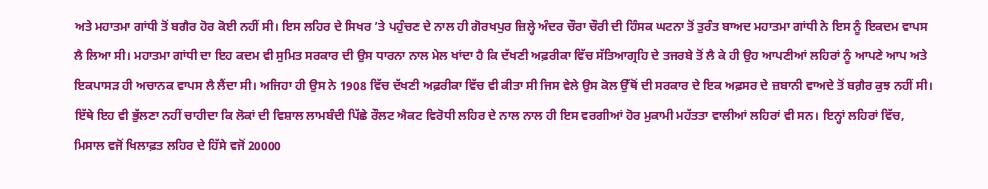ਅਤੇ ਮਹਾਤਮਾ ਗਾਂਧੀ ਤੋਂ ਬਗੈਰ ਹੋਰ ਕੋਈ ਨਹੀਂ ਸੀ। ਇਸ ਲਹਿਰ ਦੇ ਸਿਖਰ ’ਤੇ ਪਹੁੰਚਣ ਦੇ ਨਾਲ ਹੀ ਗੋਰਖਪੁਰ ਜ਼ਿਲ੍ਹੇ ਅੰਦਰ ਚੌਰਾ ਚੌਰੀ ਦੀ ਹਿੰਸਕ ਘਟਨਾ ਤੋਂ ਤੁਰੰਤ ਬਾਅਦ ਮਹਾਤਮਾ ਗਾਂਧੀ ਨੇ ਇਸ ਨੂੰ ਇਕਦਮ ਵਾਪਸ ਲੈ ਲਿਆ ਸੀ। ਮਹਾਤਮਾ ਗਾਂਧੀ ਦਾ ਇਹ ਕਦਮ ਵੀ ਸੁਮਿਤ ਸਰਕਾਰ ਦੀ ਉਸ ਧਾਰਨਾ ਨਾਲ ਮੇਲ ਖਾਂਦਾ ਹੈ ਕਿ ਦੱਖਣੀ ਅਫ਼ਰੀਕਾ ਵਿੱਚ ਸੱਤਿਆਗ੍ਰਹਿ ਦੇ ਤਜਰਬੇ ਤੋਂ ਲੈ ਕੇ ਹੀ ਉਹ ਆਪਣੀਆਂ ਲਹਿਰਾਂ ਨੂੰ ਆਪਣੇ ਆਪ ਅਤੇ ਇਕਪਾਸੜ ਹੀ ਅਚਾਨਕ ਵਾਪਸ ਲੈ ਲੈਂਦਾ ਸੀ। ਅਜਿਹਾ ਹੀ ਉਸ ਨੇ 1908 ਵਿੱਚ ਦੱਖਣੀ ਅਫ਼ਰੀਕਾ ਵਿੱਚ ਵੀ ਕੀਤਾ ਸੀ ਜਿਸ ਵੇਲੇ ਉਸ ਕੋਲ ਉੱਥੋਂ ਦੀ ਸਰਕਾਰ ਦੇ ਇਕ ਅਫ਼ਸਰ ਦੇ ਜ਼ਬਾਨੀ ਵਾਅਦੇ ਤੋਂ ਬਗ਼ੈਰ ਕੁਝ ਨਹੀਂ ਸੀ। ਇੱਥੇ ਇਹ ਵੀ ਭੁੱਲਣਾ ਨਹੀਂ ਚਾਹੀਦਾ ਕਿ ਲੋਕਾਂ ਦੀ ਵਿਸ਼ਾਲ ਲਾਮਬੰਦੀ ਪਿੱਛੇ ਰੌਲਟ ਐਕਟ ਵਿਰੋਧੀ ਲਹਿਰ ਦੇ ਨਾਲ ਨਾਲ ਹੀ ਇਸ ਵਰਗੀਆਂ ਹੋਰ ਮੁਕਾਮੀ ਮਹੱਤਤਾ ਵਾਲੀਆਂ ਲਹਿਰਾਂ ਵੀ ਸਨ। ਇਨ੍ਹਾਂ ਲਹਿਰਾਂ ਵਿੱਚ, ਮਿਸਾਲ ਵਜੋਂ ਖਿਲਾਫ਼ਤ ਲਹਿਰ ਦੇ ਹਿੱਸੇ ਵਜੋਂ 20000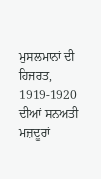ਮੁਸਲਮਾਨਾਂ ਦੀ ਹਿਜਰਤ, 1919-1920 ਦੀਆਂ ਸਨਅਤੀ ਮਜ਼ਦੂਰਾਂ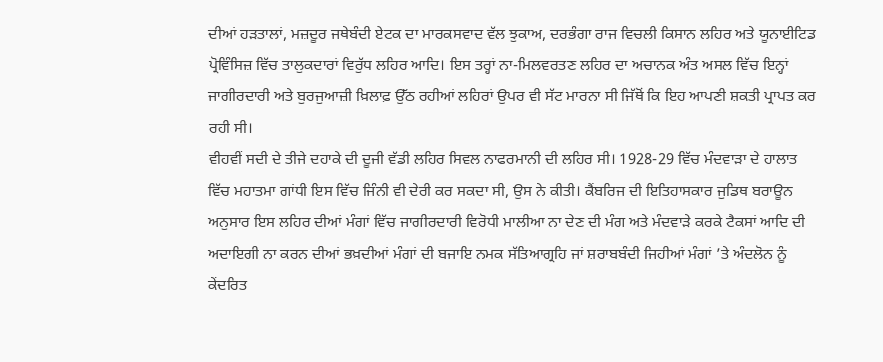ਦੀਆਂ ਹੜਤਾਲਾਂ, ਮਜ਼ਦੂਰ ਜਥੇਬੰਦੀ ਏਟਕ ਦਾ ਮਾਰਕਸਵਾਦ ਵੱਲ ਝੁਕਾਅ, ਦਰਭੰਗਾ ਰਾਜ ਵਿਚਲੀ ਕਿਸਾਨ ਲਹਿਰ ਅਤੇ ਯੂਨਾਈਟਿਡ ਪ੍ਰੋਵਿੰਸਿਜ਼ ਵਿੱਚ ਤਾਲੁਕਦਾਰਾਂ ਵਿਰੁੱਧ ਲਹਿਰ ਆਦਿ। ਇਸ ਤਰ੍ਹਾਂ ਨਾ-ਮਿਲਵਰਤਣ ਲਹਿਰ ਦਾ ਅਚਾਨਕ ਅੰਤ ਅਸਲ ਵਿੱਚ ਇਨ੍ਹਾਂ ਜਾਗੀਰਦਾਰੀ ਅਤੇ ਬੁਰਜੁਆਜ਼ੀ ਖ਼ਿਲਾਫ਼ ਉੱਠ ਰਹੀਆਂ ਲਹਿਰਾਂ ਉਪਰ ਵੀ ਸੱਟ ਮਾਰਨਾ ਸੀ ਜਿੱਥੋਂ ਕਿ ਇਹ ਆਪਣੀ ਸ਼ਕਤੀ ਪ੍ਰਾਪਤ ਕਰ ਰਹੀ ਸੀ।
ਵੀਹਵੀਂ ਸਦੀ ਦੇ ਤੀਜੇ ਦਹਾਕੇ ਦੀ ਦੂਜੀ ਵੱਡੀ ਲਹਿਰ ਸਿਵਲ ਨਾਫਰਮਾਨੀ ਦੀ ਲਹਿਰ ਸੀ। 1928-29 ਵਿੱਚ ਮੰਦਵਾੜਾ ਦੇ ਹਾਲਾਤ ਵਿੱਚ ਮਹਾਤਮਾ ਗਾਂਧੀ ਇਸ ਵਿੱਚ ਜਿੰਨੀ ਵੀ ਦੇਰੀ ਕਰ ਸਕਦਾ ਸੀ, ਉਸ ਨੇ ਕੀਤੀ। ਕੈਂਬਰਿਜ ਦੀ ਇਤਿਹਾਸਕਾਰ ਜੁਡਿਥ ਬਰਾਊਨ ਅਨੁਸਾਰ ਇਸ ਲਹਿਰ ਦੀਆਂ ਮੰਗਾਂ ਵਿੱਚ ਜਾਗੀਰਦਾਰੀ ਵਿਰੋਧੀ ਮਾਲੀਆ ਨਾ ਦੇਣ ਦੀ ਮੰਗ ਅਤੇ ਮੰਦਵਾੜੇ ਕਰਕੇ ਟੈਕਸਾਂ ਆਦਿ ਦੀ ਅਦਾਇਗੀ ਨਾ ਕਰਨ ਦੀਆਂ ਭਖ਼ਦੀਆਂ ਮੰਗਾਂ ਦੀ ਬਜਾਇ ਨਮਕ ਸੱਤਿਆਗ੍ਰਹਿ ਜਾਂ ਸ਼ਰਾਬਬੰਦੀ ਜਿਹੀਆਂ ਮੰਗਾਂ ’ਤੇ ਅੰਦਲੋਨ ਨੂੰ ਕੇਂਦਰਿਤ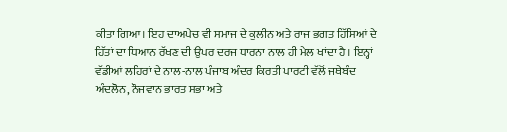ਕੀਤਾ ਗਿਆ। ਇਹ ਦਾਅਪੇਚ ਵੀ ਸਮਾਜ ਦੇ ਕੁਲੀਨ ਅਤੇ ਰਾਜ ਭਗਤ ਹਿੱਸਿਆਂ ਦੇ ਹਿੱਤਾਂ ਦਾ ਧਿਆਨ ਰੱਖਣ ਦੀ ਉਪਰ ਦਰਜ ਧਾਰਨਾ ਨਾਲ ਹੀ ਮੇਲ ਖਾਂਦਾ ਹੈ। ਇਨ੍ਹਾਂ ਵੱਡੀਆਂ ਲਹਿਰਾਂ ਦੇ ਨਾਲ-ਨਾਲ ਪੰਜਾਬ ਅੰਦਰ ਕਿਰਤੀ ਪਾਰਟੀ ਵੱਲੋਂ ਜਥੇਬੰਦ ਅੰਦਲੋਨ, ਨੌਜਵਾਨ ਭਾਰਤ ਸਭਾ ਅਤੇ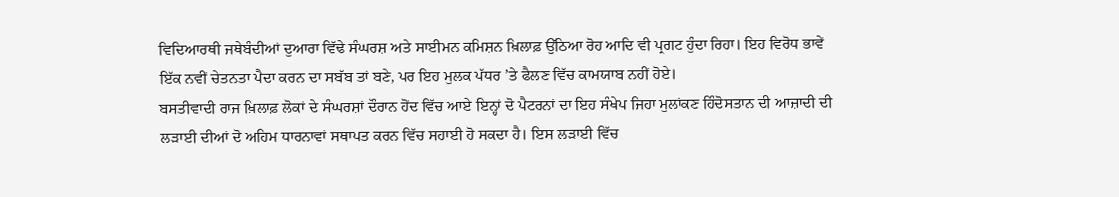ਵਿਦਿਆਰਥੀ ਜਥੇਬੰਦੀਆਂ ਦੁਆਰਾ ਵਿੱਢੇ ਸੰਘਰਸ਼ ਅਤੇ ਸਾਈਮਨ ਕਮਿਸ਼ਨ ਖ਼ਿਲਾਫ਼ ਉੱਠਿਆ ਰੋਹ ਆਦਿ ਵੀ ਪ੍ਰਗਟ ਹੁੰਦਾ ਰਿਹਾ। ਇਹ ਵਿਰੋਧ ਭਾਵੇਂ ਇੱਕ ਨਵੀਂ ਚੇਤਨਤਾ ਪੈਦਾ ਕਰਨ ਦਾ ਸਬੱਬ ਤਾਂ ਬਣੇ, ਪਰ ਇਹ ਮੁਲਕ ਪੱਧਰ ’ਤੇ ਫੈਲਣ ਵਿੱਚ ਕਾਮਯਾਬ ਨਹੀਂ ਹੋਏ।
ਬਸਤੀਵਾਦੀ ਰਾਜ ਖ਼ਿਲਾਫ਼ ਲੋਕਾਂ ਦੇ ਸੰਘਰਸ਼ਾਂ ਦੌਰਾਨ ਹੋਂਦ ਵਿੱਚ ਆਏ ਇਨ੍ਹਾਂ ਦੋ ਪੈਟਰਨਾਂ ਦਾ ਇਹ ਸੰਖੇਪ ਜਿਹਾ ਮੁਲਾਂਕਣ ਹਿੰਦੋਸਤਾਨ ਦੀ ਆਜ਼ਾਦੀ ਦੀ ਲੜਾਈ ਦੀਆਂ ਦੋ ਅਹਿਮ ਧਾਰਨਾਵਾਂ ਸਥਾਪਤ ਕਰਨ ਵਿੱਚ ਸਹਾਈ ਹੋ ਸਕਦਾ ਹੈ। ਇਸ ਲੜਾਈ ਵਿੱਚ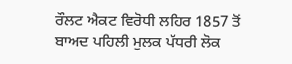ਰੌਲਟ ਐਕਟ ਵਿਰੋਧੀ ਲਹਿਰ 1857 ਤੋਂ ਬਾਅਦ ਪਹਿਲੀ ਮੁਲਕ ਪੱਧਰੀ ਲੋਕ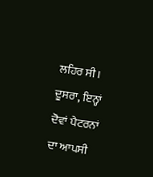ਲਹਿਰ ਸੀ। ਦੂਸਰਾ, ਇਨ੍ਹਾਂ ਦੋਵਾਂ ਪੈਟਰਨਾਂ ਦਾ ਆਪਸੀ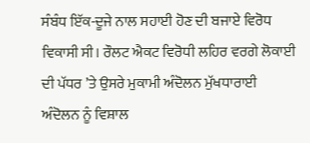ਸੰਬੰਧ ਇੱਕ-ਦੂਜੇ ਨਾਲ ਸਹਾਈ ਹੋਣ ਦੀ ਬਜਾਏ ਵਿਰੋਧ ਵਿਕਾਸੀ ਸੀ। ਰੌਲਟ ਐਕਟ ਵਿਰੋਧੀ ਲਹਿਰ ਵਰਗੇ ਲੋਕਾਈ ਦੀ ਪੱਧਰ ’ਤੇ ਉਸਰੇ ਮੁਕਾਮੀ ਅੰਦੋਲਨ ਮੁੱਖਧਾਰਾਈ ਅੰਦੋਲਨ ਨੂੰ ਵਿਸ਼ਾਲ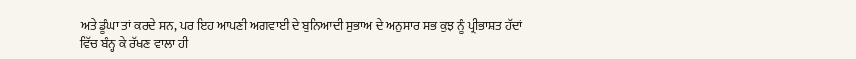ਅਤੇ ਡੂੰਘਾ ਤਾਂ ਕਰਦੇ ਸਨ, ਪਰ ਇਹ ਆਪਣੀ ਅਗਵਾਈ ਦੇ ਬੁਨਿਆਦੀ ਸੁਭਾਅ ਦੇ ਅਨੁਸਾਰ ਸਭ ਕੁਝ ਨੂੰ ਪ੍ਰੀਭਾਸ਼ਤ ਹੱਦਾਂ ਵਿੱਚ ਬੰਨ੍ਹ ਕੇ ਰੱਖਣ ਵਾਲਾ ਹੀ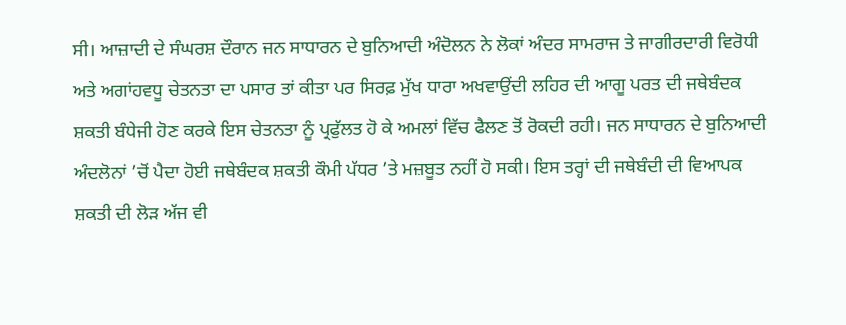ਸੀ। ਆਜ਼ਾਦੀ ਦੇ ਸੰਘਰਸ਼ ਦੌਰਾਨ ਜਨ ਸਾਧਾਰਨ ਦੇ ਬੁਨਿਆਦੀ ਅੰਦੋਲਨ ਨੇ ਲੋਕਾਂ ਅੰਦਰ ਸਾਮਰਾਜ ਤੇ ਜਾਗੀਰਦਾਰੀ ਵਿਰੋਧੀ ਅਤੇ ਅਗਾਂਹਵਧੂ ਚੇਤਨਤਾ ਦਾ ਪਸਾਰ ਤਾਂ ਕੀਤਾ ਪਰ ਸਿਰਫ਼ ਮੁੱਖ ਧਾਰਾ ਅਖਵਾਉਂਦੀ ਲਹਿਰ ਦੀ ਆਗੂ ਪਰਤ ਦੀ ਜਥੇਬੰਦਕ ਸ਼ਕਤੀ ਬੰਧੇਜੀ ਹੋਣ ਕਰਕੇ ਇਸ ਚੇਤਨਤਾ ਨੂੰ ਪ੍ਰਫੁੱਲਤ ਹੋ ਕੇ ਅਮਲਾਂ ਵਿੱਚ ਫੈਲਣ ਤੋਂ ਰੋਕਦੀ ਰਹੀ। ਜਨ ਸਾਧਾਰਨ ਦੇ ਬੁਨਿਆਦੀ ਅੰਦਲੋਨਾਂ ’ਚੋਂ ਪੈਦਾ ਹੋਈ ਜਥੇਬੰਦਕ ਸ਼ਕਤੀ ਕੌਮੀ ਪੱਧਰ ’ਤੇ ਮਜ਼ਬੂਤ ਨਹੀਂ ਹੋ ਸਕੀ। ਇਸ ਤਰ੍ਹਾਂ ਦੀ ਜਥੇਬੰਦੀ ਦੀ ਵਿਆਪਕ ਸ਼ਕਤੀ ਦੀ ਲੋੜ ਅੱਜ ਵੀ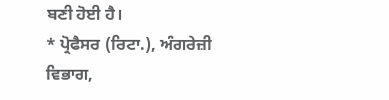ਬਣੀ ਹੋਈ ਹੈ।
* ਪ੍ਰੋਫੈਸਰ (ਰਿਟਾ.), ਅੰਗਰੇਜ਼ੀ ਵਿਭਾਗ,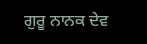ਗੁਰੂ ਨਾਨਕ ਦੇਵ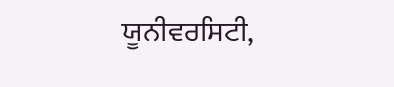ਯੂਨੀਵਰਸਿਟੀ,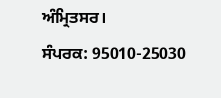ਅੰਮ੍ਰਿਤਸਰ।
ਸੰਪਰਕ: 95010-25030